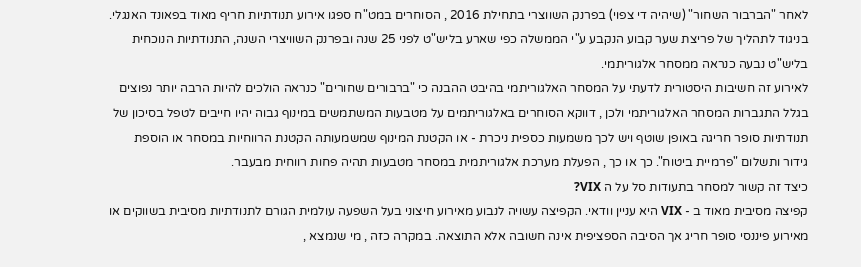לאחר "הברבור השחור" (שיהיה די צפוי) בפרנק השווצרי בתחילת 2016 , הסוחרים במט"ח ספגו אירוע תנודתיות חריף מאוד בפאונד האנגלי.
בניגוד לתהליך של פריצת שער קבוע הנקבע ע"י הממשלה כפי שארע בליש"ט לפני 25 שנה ובפרנק השוויצרי השנה, התנודתיות הנוכחית בליש"ט נבעה כנראה ממסחר אלגוריתמי.
לאירוע זה חשיבות היסטורית לדעתי על המסחר האלגוריתמי בהיבט ההבנה כי "ברבורים שחורים" כנראה הולכים להיות הרבה יותר נפוצים בגלל התגברות המסחר האלגוריתמי ולכן , דווקא הסוחרים באלגוריתמים על מטבעות המשתמשים במינוף גבוה יהיו חייבים לטפל בסיכון של תנודתיות סופר חריגה באופן שוטף ויש לכך משמעות כספית ניכרת - או הקטנת המינוף שמשמעותה הקטנת הרווחיות במסחר או הוספת גידור ותשלום "פרמיית ביטוח". כך או כך , הפעלת מערכת אלגוריתמית במסחר מטבעות תהיה פחות רווחית מבעבר.
כיצד זה קשור למסחר בתעודות סל על ה VIX?
קפיצה מסיבית מאוד ב - VIX היא עניין וודאי. הקפיצה עשויה לנבוע מאירוע חיצוני בעל השפעה עולמית הגורם לתנודתיות מסיבית בשווקים או מאירוע פיננסי סופר חריג אך הסיבה הספציפית אינה חשובה אלא התוצאה. במקרה כזה , מי שנמצא ,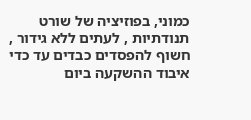כמוני, בפוזיציה של שורט תנודתיות , לעתים ללא גידור , חשוף להפסדים כבדים עד כדי איבוד ההשקעה ביום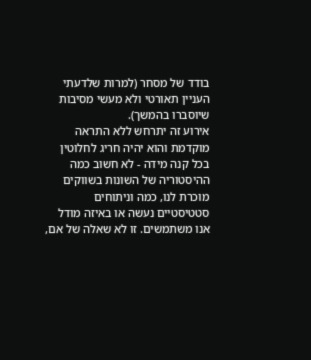בודד של מסחר (למרות שלדעתי העניין תאורטי ולא מעשי מסיבות שיוסברו בהמשך).
אירוע זה יתרחש ללא התראה מוקדמת והוא יהיה חריג לחלוטין בכל קנה מידה - לא חשוב כמה ההיסטוריה של השונות בשווקים מוכרת לנו, כמה וניתוחים סטטיסטיים נעשה או באיזה מודל אנו משתמשים. זו לא שאלה של אם,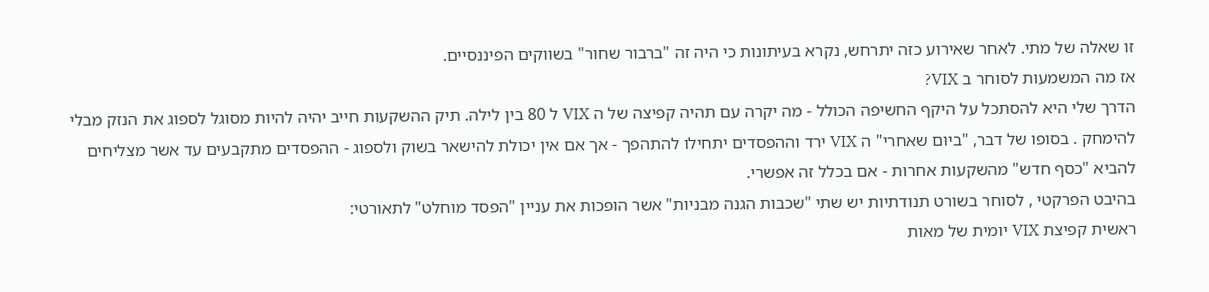זו שאלה של מתי. לאחר שאירוע כזה יתרחש, נקרא בעיתונות כי היה זה "ברבור שחור" בשווקים הפיננסיים.
אז מה המשמעות לסוחר ב VIX?
הדרך שלי היא להסתכל על היקף החשיפה הכולל - מה יקרה עם תהיה קפיצה של ה VIX ל 80 בין לילה. תיק ההשקעות חייב יהיה להיות מסוגל לספוג את הנזק מבלי להימחק . בסופו של דבר, "ביום שאחרי" ה VIX ירד וההפסדים יתחילו להתהפך - אך אם אין יכולת להישאר בשוק ולספוג - ההפסדים מתקבעים עד אשר מצליחים להביא "כסף חדש" מהשקעות אחרות - אם בכלל זה אפשרי.
בהיבט הפרקטי , לסוחר בשורט תנודתיות יש שתי "שכבות הגנה מבניות" אשר הופכות את עניין "הפסד מוחלט" לתאורטי:
ראשית קפיצת VIX יומית של מאות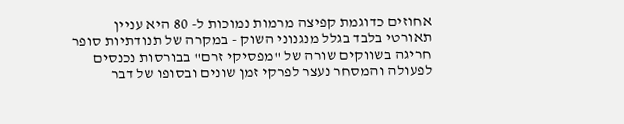אחוזים כדוגמת קפיצה מרמות נמוכות ל- 80 היא עניין תאורטי בלבד בגלל מנגנוני השוק - במקרה של תנודתיות סופר חריגה בשווקים שורה של "מפסיקי זרם" בבורסות נכנסים לפעולה והמסחר נעצר לפרקי זמן שונים ובסופו של דבר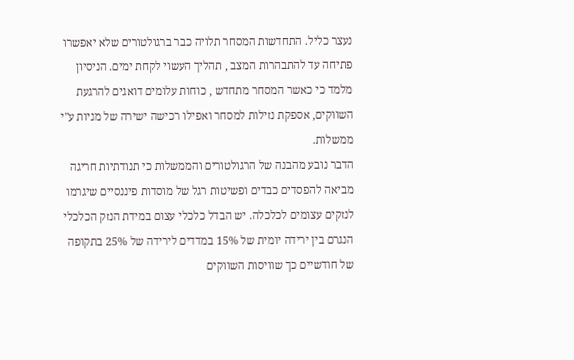נעצר כליל. התחדשות המסחר תלויה כבר ברגולטורים שלא יאפשרו פתיחה עד להתבהרות המצב , תהליך העשוי לקחת ימים. הניסיון מלמד כי כאשר המסחר מתחדש , כוחות עלומים דואגים להרגעת השווקים, אספקת נזילות למסחר ואפילו רכישה ישירה של מניות ע"י ממשלות.
הדבר נובע מהבנה של הרגולטורים והממשלות כי תנודתיות חריגה מביאה להפסדים כבדים ופשיטות רגל של מוסדות פיננסיים שיגרמו לנזקים עצומים לכלכלה. יש הבדל כלכלי עצום במידת הנזק הכלכלי הנגרם בין ירידה יומית של 15% במדדים לירידה של 25% בתקופה של חודשיים כך שוויסות השווקים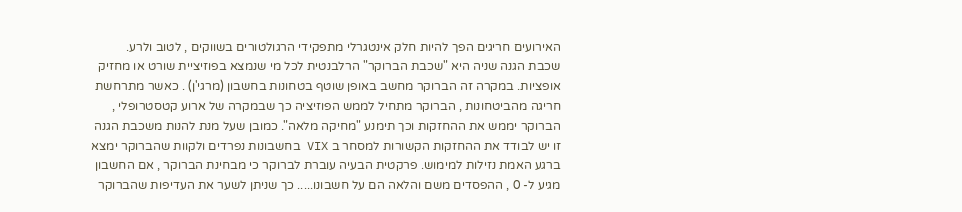האירועים חריגים הפך להיות חלק אינטגרלי מתפקידי הרגולטורים בשווקים , לטוב ולרע.
שכבת הגנה שניה היא "שכבת הברוקר" הרלבנטית לכל מי שנמצא בפוזיציית שורט או מחזיק אופציות. במקרה זה הברוקר מחשב באופן שוטף בטחונות בחשבון (מרגי'ן) . כאשר מתרחשת חריגה מהביטחונות , הברוקר מתחיל לממש הפוזיציה כך שבמקרה של ארוע קטסטרופלי , הברוקר יממש את ההחזקות וכך תימנע "מחיקה מלאה". כמובן שעל מנת להנות משכבת הגנה זו יש לבודד את ההחזקות הקשורות למסחר ב VIX בחשבונות נפרדים ולקוות שהברוקר ימצא ברגע האמת נזילות למימוש. פרקטית הבעיה עוברת לברוקר כי מבחינת הברוקר , אם החשבון מגיע ל- 0 , ההפסדים משם והלאה הם על חשבונו..... כך שניתן לשער את העדיפות שהברוקר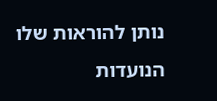נותן להוראות שלו הנועדות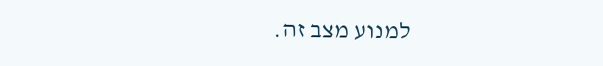למנוע מצב זה.